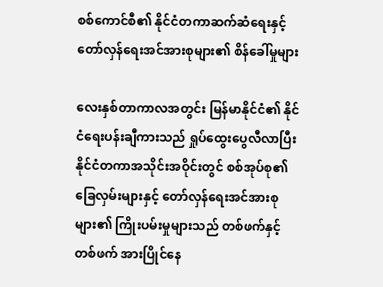စစ်ကောင်စီ၏ နိုင်ငံတကာဆက်ဆံရေးနှင့် တော်လှန်ရေးအင်အားစုများ၏ စိန်ခေါ်မှုများ

လေးနှစ်တာကာလအတွင်း မြန်မာနိုင်ငံ၏ နိုင်ငံရေးပန်းချီကားသည် ရှုပ်ထွေးပွေလီလာပြီး နိုင်ငံတကာအသိုင်းအဝိုင်းတွင် စစ်အုပ်စု၏ ခြေလှမ်းများနှင့် တော်လှန်ရေးအင်အားစုများ၏ ကြိုးပမ်းမှုများသည် တစ်ဖက်နှင့်တစ်ဖက် အားပြိုင်နေ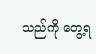သည်ကို တွေ့ရ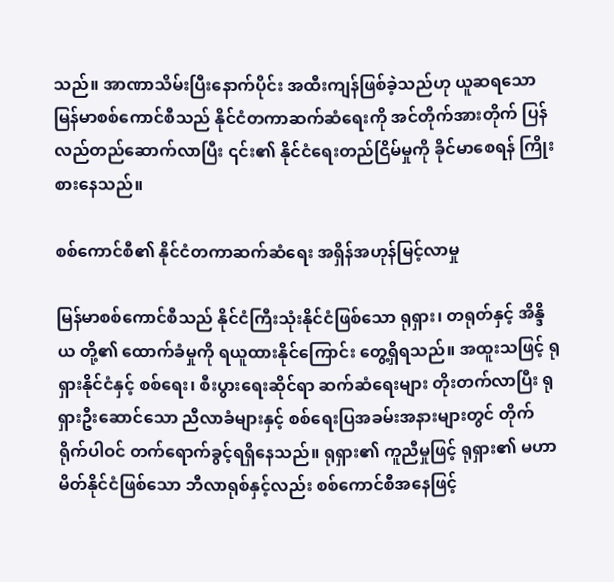သည်။ အာဏာသိမ်းပြီးနောက်ပိုင်း အထီးကျန်ဖြစ်ခဲ့သည်ဟု ယူဆရသော မြန်မာစစ်ကောင်စီသည် နိုင်ငံတကာဆက်ဆံရေးကို အင်တိုက်အားတိုက် ပြန်လည်တည်ဆောက်လာပြီး ၎င်း၏ နိုင်ငံရေးတည်ငြိမ်မှုကို ခိုင်မာစေရန် ကြိုးစားနေသည်။

စစ်ကောင်စီ၏ နိုင်ငံတကာဆက်ဆံရေး အရှိန်အဟုန်မြင့်လာမှု

မြန်မာစစ်ကောင်စီသည် နိုင်ငံကြီးသုံးနိုင်ငံဖြစ်သော ရုရှား၊ တရုတ်နှင့် အိန္ဒိယ တို့၏ ထောက်ခံမှုကို ရယူထားနိုင်ကြောင်း တွေ့ရှိရသည်။ အထူးသဖြင့် ရုရှားနိုင်ငံနှင့် စစ်ရေး၊ စီးပွားရေးဆိုင်ရာ ဆက်ဆံရေးများ တိုးတက်လာပြီး ရုရှားဦးဆောင်သော ညီလာခံများနှင့် စစ်ရေးပြအခမ်းအနားများတွင် တိုက်ရိုက်ပါဝင် တက်ရောက်ခွင့်ရရှိနေသည်။ ရုရှား၏ ကူညီမှုဖြင့် ရုရှား၏ မဟာမိတ်နိုင်ငံဖြစ်သော ဘီလာရုစ်နှင့်လည်း စစ်ကောင်စီအနေဖြင့်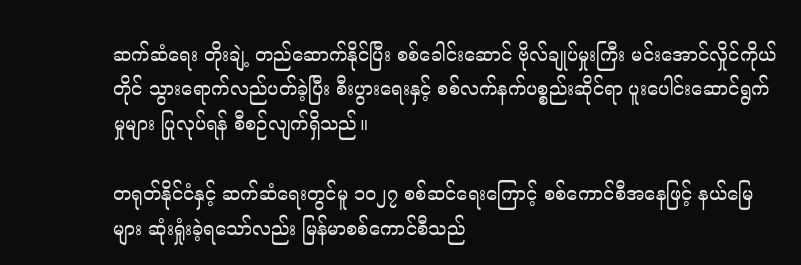ဆက်ဆံရေး တိုးချဲ့ တည်ဆောက်နိုင်ပြီး စစ်ခေါင်းဆောင် ဗိုလ်ချုပ်မှုးကြီး မင်းအောင်လှိုင်ကိုယ်တိုင် သွားရောက်လည်ပတ်ခဲ့ပြီး စီးပွားရေးနှင့် စစ်လက်နက်ပစ္စည်းဆိုင်ရာ ပူးပေါင်းဆောင်ရွက်မှုများ ပြုလုပ်ရန် စီစဉ်လျက်ရှိသည်။

တရုတ်နိုင်ငံနှင့် ဆက်ဆံရေးတွင်မူ ၁၀၂၇ စစ်ဆင်ရေးကြောင့် စစ်ကောင်စီအနေဖြင့် နယ်မြေများ ဆုံးရှုံးခဲ့ရသော်လည်း မြန်မာစစ်ကောင်စီသည်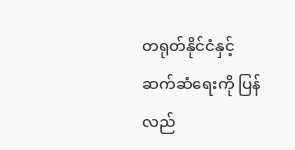တရုတ်နိုင်ငံနှင့် ဆက်ဆံရေးကို ပြန်လည်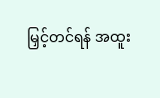မြှင့်တင်ရန် အထူး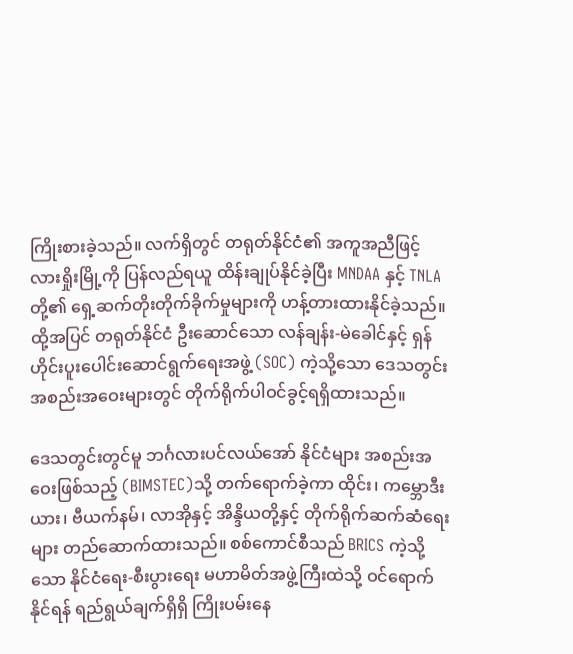ကြိုးစားခဲ့သည်။ လက်ရှိတွင် တရုတ်နိုင်ငံ၏ အကူအညီဖြင့် လားရှိုးမြို့ကို ပြန်လည်ရယူ ထိန်းချုပ်နိုင်ခဲ့ပြီး MNDAA နှင့် TNLA တို့၏ ရှေ့ဆက်တိုးတိုက်ခိုက်မှုများကို ဟန့်တားထားနိုင်ခဲ့သည်။ ထို့အပြင် တရုတ်နိုင်ငံ ဦးဆောင်သော လန်ချန်း-မဲခေါင်နှင့် ရှန်ဟိုင်းပူးပေါင်းဆောင်ရွက်ရေးအဖွဲ့ (SOC) ကဲ့သို့သော ဒေသတွင်း အစည်းအဝေးများတွင် တိုက်ရိုက်ပါဝင်ခွင့်ရရှိထားသည်။

ဒေသတွင်းတွင်မူ ဘင်္ဂလားပင်လယ်အော် နိုင်ငံများ အစည်းအဝေးဖြစ်သည့် (BIMSTEC)သို့ တက်ရောက်ခဲ့ကာ ထိုင်း၊ ကမ္ဘောဒီးယား၊ ဗီယက်နမ်၊ လာအိုနှင့် အိန္ဒိယတို့နှင့် တိုက်ရိုက်ဆက်ဆံရေးများ တည်ဆောက်ထားသည်။ စစ်ကောင်စီသည် BRICS ကဲ့သို့သော နိုင်ငံရေး-စီးပွားရေး မဟာမိတ်အဖွဲ့ကြီးထဲသို့ ဝင်ရောက်နိုင်ရန် ရည်ရွယ်ချက်ရှိရှိ ကြိုးပမ်းနေ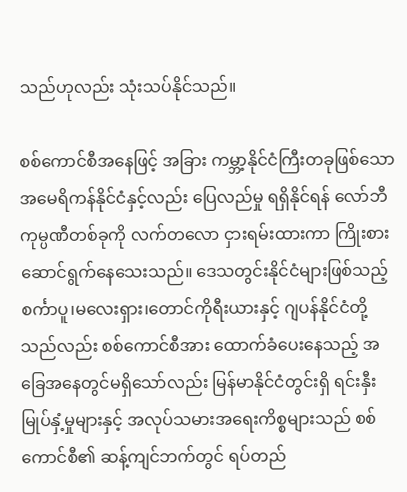သည်ဟုလည်း သုံးသပ်နိုင်သည်။

စစ်ကောင်စီအနေဖြင့် အခြား ကမ္ဘာ့နိုင်ငံကြီးတခုဖြစ်သော အမေရိကန်နိုင်ငံနှင့်လည်း ပြေလည်မှု ရရှိနိုင်ရန် လော်ဘီကုမ္ပဏီတစ်ခုကို လက်တလော ငှားရမ်းထားကာ ကြိုးစားဆောင်ရွက်နေသေးသည်။ ဒေသတွင်းနိုင်ငံများဖြစ်သည့် စင်္ကာပူ၊မလေးရှား၊တောင်ကိုရီးယားနှင့် ဂျပန်နိုင်ငံတို့သည်လည်း စစ်ကောင်စီအား ထောက်ခံပေးနေသည့် အခြေအနေတွင်မရှိသော်လည်း မြန်မာနိုင်ငံတွင်းရှိ ရင်းနှီးမြုပ်နှံ့မှုများနှင့် အလုပ်သမားအရေးကိစ္စများသည် စစ်ကောင်စီ၏ ဆန့်ကျင်ဘက်တွင် ရပ်တည်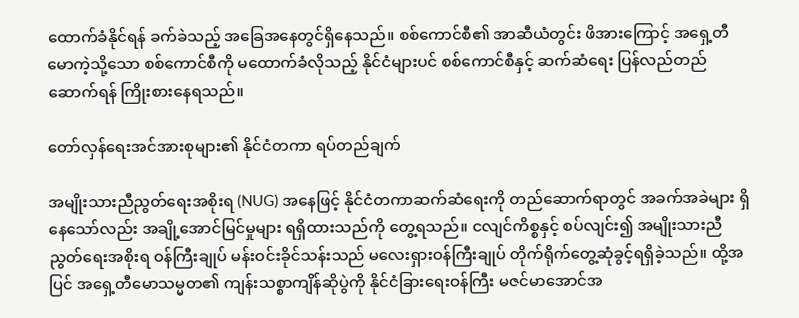ထောက်ခံနိုင်ရန် ခက်ခဲသည့် အခြေအနေတွင်ရှိနေသည်။ စစ်ကောင်စီ၏ အာဆီယံတွင်း ဖိအားကြောင့် အရှေ့တီမောကဲ့သို့သော စစ်ကောင်စီကို မထောက်ခံလိုသည့် နိုင်ငံများပင် စစ်ကောင်စီနှင့် ဆက်ဆံရေး ပြန်လည်တည်ဆောက်ရန် ကြိုးစားနေရသည်။

တော်လှန်ရေးအင်အားစုများ၏ နိုင်ငံတကာ ရပ်တည်ချက်

အမျိုးသားညီညွတ်ရေးအစိုးရ (NUG) အနေဖြင့် နိုင်ငံတကာဆက်ဆံရေးကို တည်ဆောက်ရာတွင် အခက်အခဲများ ရှိနေသော်လည်း အချို့အောင်မြင်မှုများ ရရှိထားသည်ကို တွေ့ရသည်။ ငလျင်ကိစ္စနှင့် စပ်လျင်း၍ အမျိုးသားညီညွတ်ရေးအစိုးရ ဝန်ကြီးချုပ် မန်းဝင်းခိုင်သန်းသည် မလေးရှားဝန်ကြီးချုပ် တိုက်ရိုက်တွေ့ဆုံခွင့်ရရှိခဲ့သည်။ ထို့အပြင် အရှေ့တီမောသမ္မတ၏ ကျန်းသစ္စာကျိန်ဆိုပွဲကို နိုင်ငံခြားရေးဝန်ကြီး မဇင်မာအောင်အ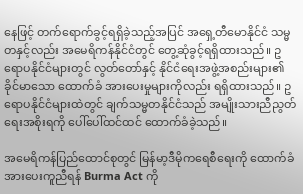နေဖြင့် တက်ရောက်ခွင့်ရရှိခဲ့သည့်အပြင် အရှေ့တီမောနိုင်ငံ သမ္မတနှင့်လည်း အမေရိကန်နိုင်ငံတွင် တွေ့ဆုံခွင့်ရရှိထားသည်။ ဥရောပနိုင်ငံများတွင် လွတ်တော်နှင့် နိုင်ငံရေးအဖွဲ့အစည်းများ၏ ခိုင်မာသော ထောက်ခံ အားပေးမှုများကိုလည်း ရရှိထားသည်။ ဥရောပနိုင်ငံများထဲတွင် ချက်သမ္မတနိုင်ငံသည် အမျိုးသားညီညွတ်ရေးအစိုးရကို ပေါ်ပေါ်ထင်ထင် ထောက်ခံခဲ့သည်။

အမေရိကန်ပြည်ထောင်စုတွင် မြန်မာ့ဒီမိုကရေစီရေးကို ထောက်ခံအားပေးကူညီရန် Burma Act ကို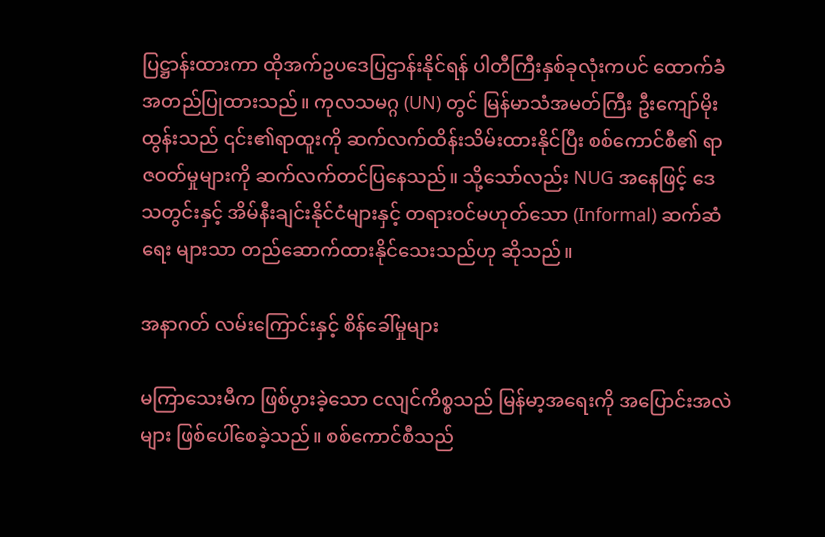ပြဋ္ဌာန်းထားကာ ထိုအက်ဥပဒေပြဌာန်းနိုင်ရန် ပါတီကြီးနှစ်ခုလုံးကပင် ထောက်ခံအတည်ပြုထားသည်။ ကုလသမဂ္ဂ (UN) တွင် မြန်မာသံအမတ်ကြီး ဦးကျော်မိုးထွန်းသည် ၎င်း၏ရာထူးကို ဆက်လက်ထိန်းသိမ်းထားနိုင်ပြီး စစ်ကောင်စီ၏ ရာဇဝတ်မှုများကို ဆက်လက်တင်ပြနေသည်။ သို့သော်လည်း NUG အနေဖြင့် ဒေသတွင်းနှင့် အိမ်နီးချင်းနိုင်ငံများနှင့် တရားဝင်မဟုတ်သော (Informal) ဆက်ဆံရေး များသာ တည်ဆောက်ထားနိုင်သေးသည်ဟု ဆိုသည်။

အနာဂတ် လမ်းကြောင်းနှင့် စိန်ခေါ်မှုများ

မကြာသေးမီက ဖြစ်ပွားခဲ့သော ငလျင်ကိစ္စသည် မြန်မာ့အရေးကို အပြောင်းအလဲများ ဖြစ်ပေါ်စေခဲ့သည်။ စစ်ကောင်စီသည်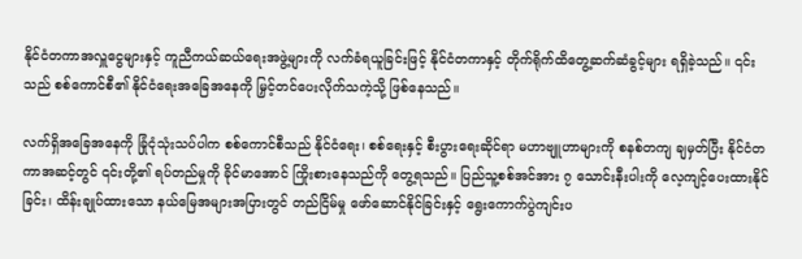နိုင်ငံတကာအလှူငွေများနှင့် ကူညီကယ်ဆယ်ရေးအဖွဲ့များကို လက်ခံရယူခြင်းဖြင့် နိုင်ငံတကာနှင့် တိုက်ရိုက်ထိတွေ့ဆက်ဆံခွင့်များ ရရှိခဲ့သည်။ ၎င်းသည် စစ်ကောင်စီ၏ နိုင်ငံရေးအခြေအနေကို မြှင့်တင်ပေးလိုက်သကဲ့သို့ ဖြစ်နေသည်။

လက်ရှိအခြေအနေကို ခြုံငုံသုံးသပ်ပါက စစ်ကောင်စီသည် နိုင်ငံရေး၊ စစ်ရေးနှင့် စီးပွားရေးဆိုင်ရာ မဟာဗျူဟာများကို စနစ်တကျ ချမှတ်ပြီး နိုင်ငံတကာအဆင့်တွင် ၎င်းတို့၏ ရပ်တည်မှုကို ခိုင်မာအောင် ကြိုးစားနေသည်ကို တွေ့ရသည်။ ပြည်သူ့စစ်အင်အား ၇ သောင်းနီးပါးကို လေ့ကျင့်ပေးထားနိုင်ခြင်း၊ ထိန်းချုပ်ထားသော နယ်မြေအများအပြားတွင် တည်ငြိမ်မှု ဖော်ဆောင်နိုင်ခြင်းနှင့် ရွေးကောက်ပွဲကျင်းပ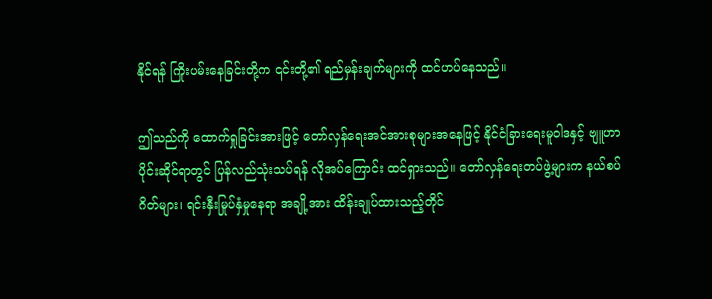နိုင်ရန် ကြိုးပမ်းနေခြင်းတို့က ၎င်းတို့၏ ရည်မှန်းချက်များကို ထင်ဟပ်နေသည်။

ဤသည်ကို ထောက်ရှုခြင်းအားဖြင့် တော်လှန်ရေးအင်အားစုများအနေဖြင့် နိုင်ငံခြားရေးမူဝါဒနှင့် ဗျူဟာပိုင်းဆိုင်ရာတွင် ပြန်လည်သုံးသပ်ရန် လိုအပ်ကြောင်း ထင်ရှားသည်။ တော်လှန်ရေးတပ်ဖွဲ့များက နယ်စပ်ဂိတ်များ၊ ရင်းနှီးမြုပ်နှံမှုနေရာ အချို့အား ထိန်းချုပ်ထားသည့်တိုင်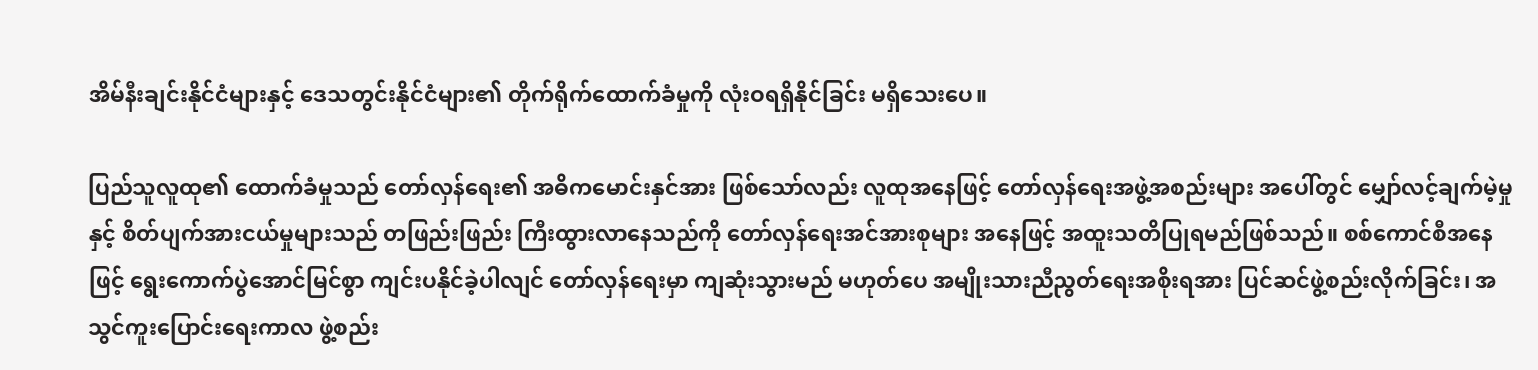အိမ်နီးချင်းနိုင်ငံများနှင့် ဒေသတွင်းနိုင်ငံများ၏ တိုက်ရိုက်ထောက်ခံမှုကို လုံးဝရရှိနိုင်ခြင်း မရှိသေးပေ။

ပြည်သူလူထု၏ ထောက်ခံမှုသည် တော်လှန်ရေး၏ အဓိကမောင်းနှင်အား ဖြစ်သော်လည်း လူထုအနေဖြင့် တော်လှန်ရေးအဖွဲ့အစည်းများ အပေါ်တွင် မျှော်လင့်ချက်မဲ့မှုနှင့် စိတ်ပျက်အားငယ်မှုများသည် တဖြည်းဖြည်း ကြီးထွားလာနေသည်ကို တော်လှန်ရေးအင်အားစုများ အနေဖြင့် အထူးသတိပြုရမည်ဖြစ်သည်။ စစ်ကောင်စီအနေဖြင့် ရွေးကောက်ပွဲအောင်မြင်စွာ ကျင်းပနိုင်ခဲ့ပါလျင် တော်လှန်ရေးမှာ ကျဆုံးသွားမည် မဟုတ်ပေ အမျိုးသားညီညွတ်ရေးအစိုးရအား ပြင်ဆင်ဖွဲ့စည်းလိုက်ခြင်း၊ အသွင်ကူးပြောင်းရေးကာလ ဖွဲ့စည်း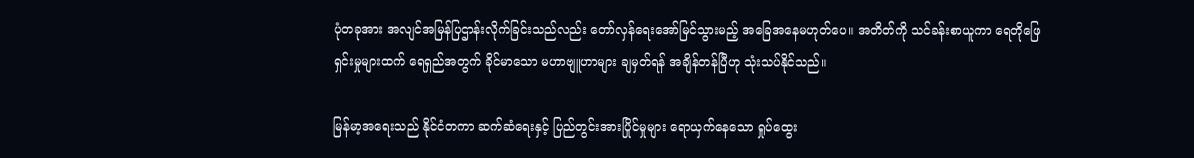ပုံတခုအား အလျင်အမြန်ပြဌာန်းလိုက်ခြင်းသည်လည်း တော်လှန်ရေးအော်မြင်သွားမည့် အခြေအနေမဟုတ်ပေ။ အတိတ်ကို သင်ခန်းစာယူကာ ရေတိုဖြေရှင်းမှုများထက် ရေရှည်အတွက် ခိုင်မာသော မဟာဗျူဟာများ ချမှတ်ရန် အချိန်တန်ပြီဟု သုံးသပ်နိုင်သည်။

မြန်မာ့အရေးသည် နိုင်ငံတကာ ဆက်ဆံရေးနှင့် ပြည်တွင်းအားပြိုင်မှုများ ရောယှက်နေသော ရှုပ်ထွေး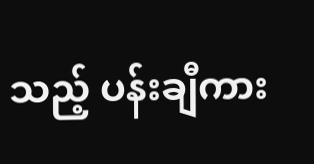သည့် ပန်းချီကား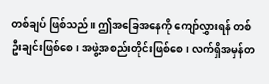တစ်ချပ် ဖြစ်သည်။ ဤအခြေအနေကို ကျော်လွှားရန် တစ်ဦးချင်းဖြစ်စေ၊ အဖွဲ့အစည်းတိုင်းဖြစ်စေ၊ လက်ရှိအမှန်တ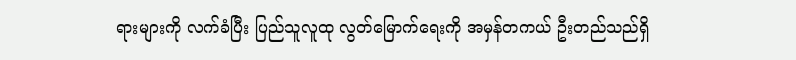ရားများကို လက်ခံပြီး ပြည်သူလူထု လွတ်မြောက်ရေးကို အမှန်တကယ် ဦးတည်သည်ရှိ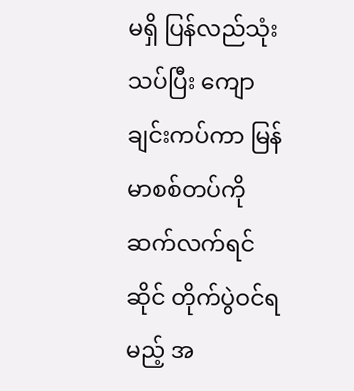မရှိ ပြန်လည်သုံးသပ်ပြီး ကျောချင်းကပ်ကာ မြန်မာစစ်တပ်ကို ဆက်လက်ရင်ဆိုင် တိုက်ပွဲဝင်ရမည့် အ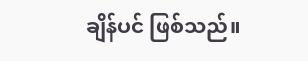ချိန်ပင် ဖြစ်သည်။